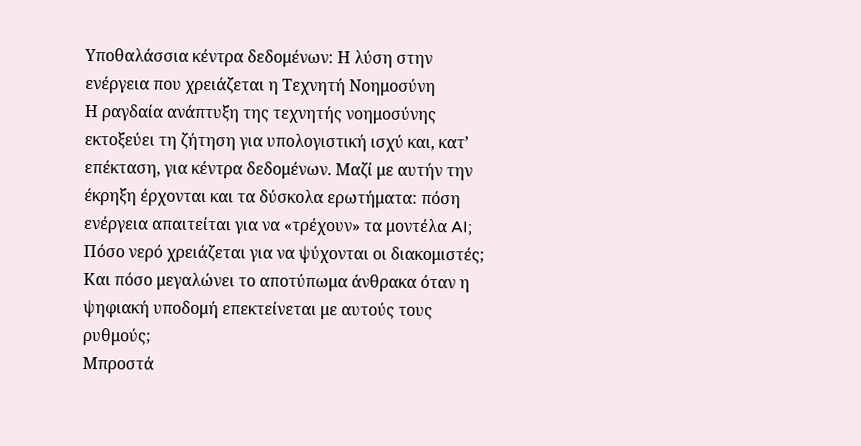Υποθαλάσσια κέντρα δεδομένων: Η λύση στην ενέργεια που χρειάζεται η Τεχνητή Νοημοσύνη
Η ραγδαία ανάπτυξη της τεχνητής νοημοσύνης εκτοξεύει τη ζήτηση για υπολογιστική ισχύ και, κατ’ επέκταση, για κέντρα δεδομένων. Μαζί με αυτήν την έκρηξη έρχονται και τα δύσκολα ερωτήματα: πόση ενέργεια απαιτείται για να «τρέχουν» τα μοντέλα AI; Πόσο νερό χρειάζεται για να ψύχονται οι διακομιστές; Και πόσο μεγαλώνει το αποτύπωμα άνθρακα όταν η ψηφιακή υποδομή επεκτείνεται με αυτούς τους ρυθμούς;
Μπροστά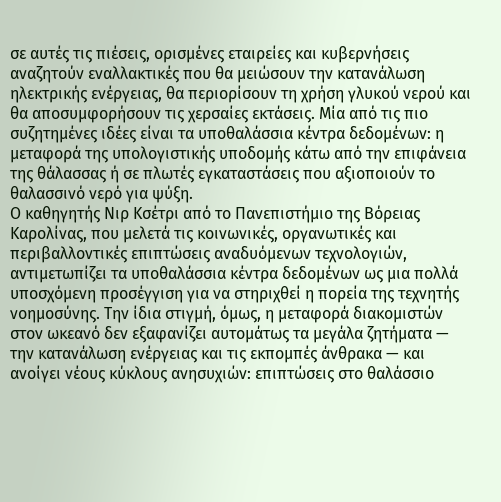σε αυτές τις πιέσεις, ορισμένες εταιρείες και κυβερνήσεις αναζητούν εναλλακτικές που θα μειώσουν την κατανάλωση ηλεκτρικής ενέργειας, θα περιορίσουν τη χρήση γλυκού νερού και θα αποσυμφορήσουν τις χερσαίες εκτάσεις. Μία από τις πιο συζητημένες ιδέες είναι τα υποθαλάσσια κέντρα δεδομένων: η μεταφορά της υπολογιστικής υποδομής κάτω από την επιφάνεια της θάλασσας ή σε πλωτές εγκαταστάσεις που αξιοποιούν το θαλασσινό νερό για ψύξη.
Ο καθηγητής Νιρ Κσέτρι από το Πανεπιστήμιο της Βόρειας Καρολίνας, που μελετά τις κοινωνικές, οργανωτικές και περιβαλλοντικές επιπτώσεις αναδυόμενων τεχνολογιών, αντιμετωπίζει τα υποθαλάσσια κέντρα δεδομένων ως μια πολλά υποσχόμενη προσέγγιση για να στηριχθεί η πορεία της τεχνητής νοημοσύνης. Την ίδια στιγμή, όμως, η μεταφορά διακομιστών στον ωκεανό δεν εξαφανίζει αυτομάτως τα μεγάλα ζητήματα — την κατανάλωση ενέργειας και τις εκπομπές άνθρακα — και ανοίγει νέους κύκλους ανησυχιών: επιπτώσεις στο θαλάσσιο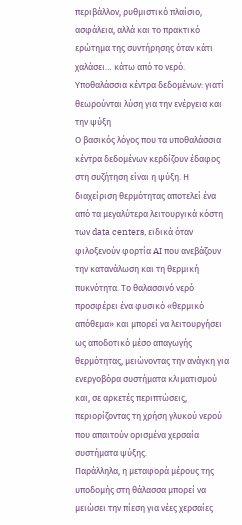περιβάλλον, ρυθμιστικό πλαίσιο, ασφάλεια, αλλά και το πρακτικό ερώτημα της συντήρησης όταν κάτι χαλάσει… κάτω από το νερό.
Υποθαλάσσια κέντρα δεδομένων: γιατί θεωρούνται λύση για την ενέργεια και την ψύξη
Ο βασικός λόγος που τα υποθαλάσσια κέντρα δεδομένων κερδίζουν έδαφος στη συζήτηση είναι η ψύξη. Η διαχείριση θερμότητας αποτελεί ένα από τα μεγαλύτερα λειτουργικά κόστη των data centers, ειδικά όταν φιλοξενούν φορτία AI που ανεβάζουν την κατανάλωση και τη θερμική πυκνότητα. Το θαλασσινό νερό προσφέρει ένα φυσικό «θερμικό απόθεμα» και μπορεί να λειτουργήσει ως αποδοτικό μέσο απαγωγής θερμότητας, μειώνοντας την ανάγκη για ενεργοβόρα συστήματα κλιματισμού και, σε αρκετές περιπτώσεις, περιορίζοντας τη χρήση γλυκού νερού που απαιτούν ορισμένα χερσαία συστήματα ψύξης.
Παράλληλα, η μεταφορά μέρους της υποδομής στη θάλασσα μπορεί να μειώσει την πίεση για νέες χερσαίες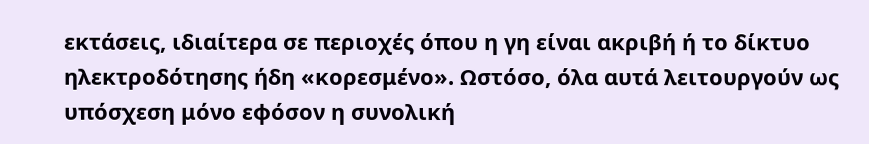εκτάσεις, ιδιαίτερα σε περιοχές όπου η γη είναι ακριβή ή το δίκτυο ηλεκτροδότησης ήδη «κορεσμένο». Ωστόσο, όλα αυτά λειτουργούν ως υπόσχεση μόνο εφόσον η συνολική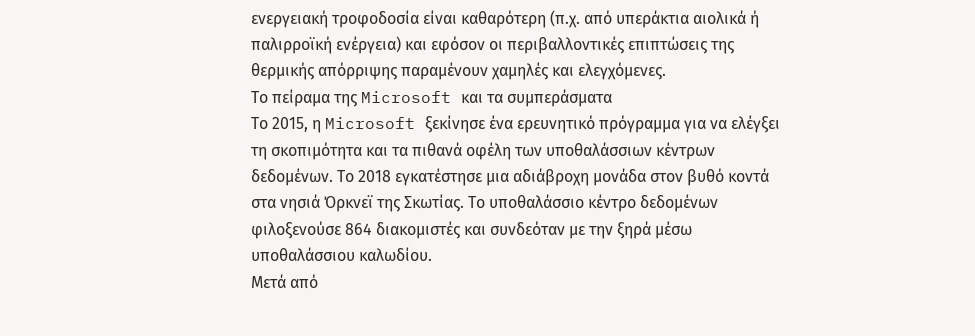ενεργειακή τροφοδοσία είναι καθαρότερη (π.χ. από υπεράκτια αιολικά ή παλιρροϊκή ενέργεια) και εφόσον οι περιβαλλοντικές επιπτώσεις της θερμικής απόρριψης παραμένουν χαμηλές και ελεγχόμενες.
Το πείραμα της Microsoft και τα συμπεράσματα
Το 2015, η Microsoft ξεκίνησε ένα ερευνητικό πρόγραμμα για να ελέγξει τη σκοπιμότητα και τα πιθανά οφέλη των υποθαλάσσιων κέντρων δεδομένων. Το 2018 εγκατέστησε μια αδιάβροχη μονάδα στον βυθό κοντά στα νησιά Όρκνεϊ της Σκωτίας. Το υποθαλάσσιο κέντρο δεδομένων φιλοξενούσε 864 διακομιστές και συνδεόταν με την ξηρά μέσω υποθαλάσσιου καλωδίου.
Μετά από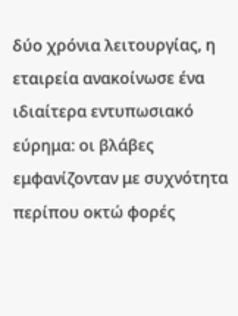δύο χρόνια λειτουργίας, η εταιρεία ανακοίνωσε ένα ιδιαίτερα εντυπωσιακό εύρημα: οι βλάβες εμφανίζονταν με συχνότητα περίπου οκτώ φορές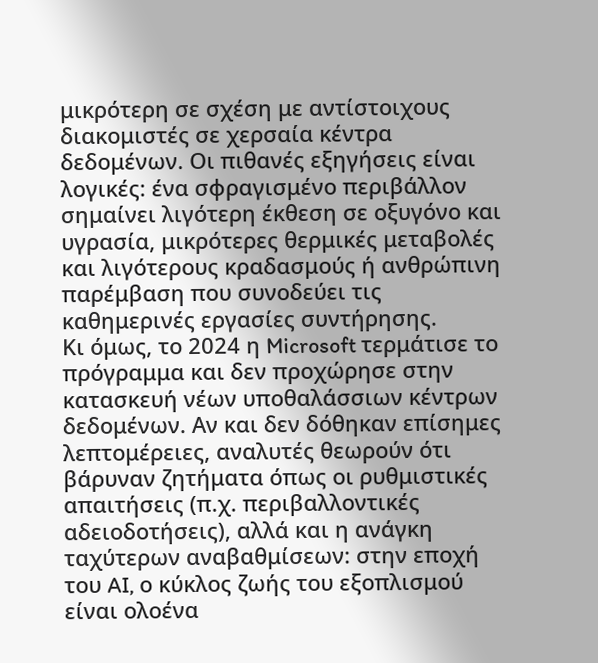μικρότερη σε σχέση με αντίστοιχους διακομιστές σε χερσαία κέντρα δεδομένων. Οι πιθανές εξηγήσεις είναι λογικές: ένα σφραγισμένο περιβάλλον σημαίνει λιγότερη έκθεση σε οξυγόνο και υγρασία, μικρότερες θερμικές μεταβολές και λιγότερους κραδασμούς ή ανθρώπινη παρέμβαση που συνοδεύει τις καθημερινές εργασίες συντήρησης.
Κι όμως, το 2024 η Microsoft τερμάτισε το πρόγραμμα και δεν προχώρησε στην κατασκευή νέων υποθαλάσσιων κέντρων δεδομένων. Αν και δεν δόθηκαν επίσημες λεπτομέρειες, αναλυτές θεωρούν ότι βάρυναν ζητήματα όπως οι ρυθμιστικές απαιτήσεις (π.χ. περιβαλλοντικές αδειοδοτήσεις), αλλά και η ανάγκη ταχύτερων αναβαθμίσεων: στην εποχή του AI, ο κύκλος ζωής του εξοπλισμού είναι ολοένα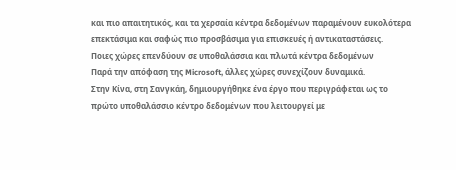και πιο απαιτητικός, και τα χερσαία κέντρα δεδομένων παραμένουν ευκολότερα επεκτάσιμα και σαφώς πιο προσβάσιμα για επισκευές ή αντικαταστάσεις.
Ποιες χώρες επενδύουν σε υποθαλάσσια και πλωτά κέντρα δεδομένων
Παρά την απόφαση της Microsoft, άλλες χώρες συνεχίζουν δυναμικά.
Στην Κίνα, στη Σανγκάη, δημιουργήθηκε ένα έργο που περιγράφεται ως το πρώτο υποθαλάσσιο κέντρο δεδομένων που λειτουργεί με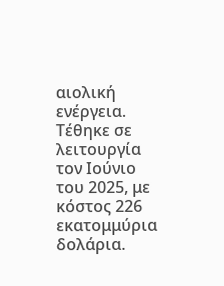αιολική ενέργεια. Τέθηκε σε λειτουργία τον Ιούνιο του 2025, με κόστος 226 εκατομμύρια δολάρια.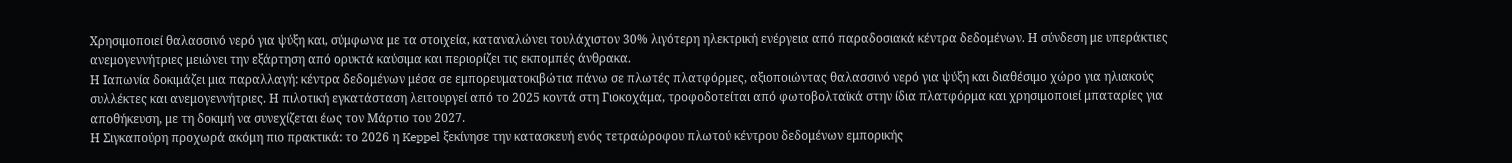Χρησιμοποιεί θαλασσινό νερό για ψύξη και, σύμφωνα με τα στοιχεία, καταναλώνει τουλάχιστον 30% λιγότερη ηλεκτρική ενέργεια από παραδοσιακά κέντρα δεδομένων. Η σύνδεση με υπεράκτιες ανεμογεννήτριες μειώνει την εξάρτηση από ορυκτά καύσιμα και περιορίζει τις εκπομπές άνθρακα.
Η Ιαπωνία δοκιμάζει μια παραλλαγή: κέντρα δεδομένων μέσα σε εμπορευματοκιβώτια πάνω σε πλωτές πλατφόρμες, αξιοποιώντας θαλασσινό νερό για ψύξη και διαθέσιμο χώρο για ηλιακούς συλλέκτες και ανεμογεννήτριες. Η πιλοτική εγκατάσταση λειτουργεί από το 2025 κοντά στη Γιοκοχάμα, τροφοδοτείται από φωτοβολταϊκά στην ίδια πλατφόρμα και χρησιμοποιεί μπαταρίες για αποθήκευση, με τη δοκιμή να συνεχίζεται έως τον Μάρτιο του 2027.
Η Σιγκαπούρη προχωρά ακόμη πιο πρακτικά: το 2026 η Keppel ξεκίνησε την κατασκευή ενός τετραώροφου πλωτού κέντρου δεδομένων εμπορικής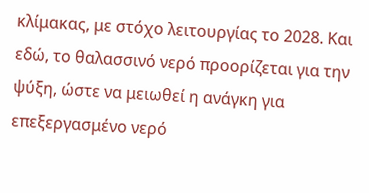κλίμακας, με στόχο λειτουργίας το 2028. Και εδώ, το θαλασσινό νερό προορίζεται για την ψύξη, ώστε να μειωθεί η ανάγκη για επεξεργασμένο νερό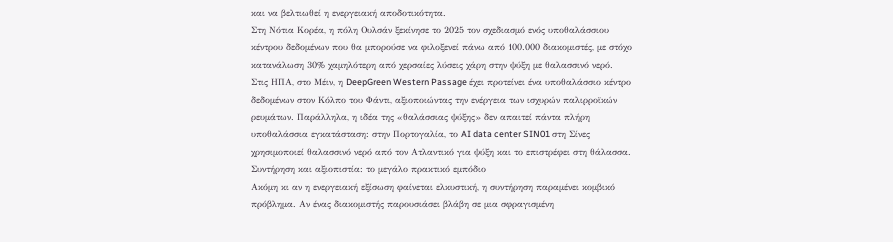και να βελτιωθεί η ενεργειακή αποδοτικότητα.
Στη Νότια Κορέα, η πόλη Ουλσάν ξεκίνησε το 2025 τον σχεδιασμό ενός υποθαλάσσιου κέντρου δεδομένων που θα μπορούσε να φιλοξενεί πάνω από 100.000 διακομιστές, με στόχο κατανάλωση 30% χαμηλότερη από χερσαίες λύσεις χάρη στην ψύξη με θαλασσινό νερό.
Στις ΗΠΑ, στο Μέιν, η DeepGreen Western Passage έχει προτείνει ένα υποθαλάσσιο κέντρο δεδομένων στον Κόλπο του Φάντι, αξιοποιώντας την ενέργεια των ισχυρών παλιρροϊκών ρευμάτων. Παράλληλα, η ιδέα της «θαλάσσιας ψύξης» δεν απαιτεί πάντα πλήρη υποθαλάσσια εγκατάσταση: στην Πορτογαλία, το AI data center SIN01 στη Σίνες χρησιμοποιεί θαλασσινό νερό από τον Ατλαντικό για ψύξη και το επιστρέφει στη θάλασσα.
Συντήρηση και αξιοπιστία: το μεγάλο πρακτικό εμπόδιο
Ακόμη κι αν η ενεργειακή εξίσωση φαίνεται ελκυστική, η συντήρηση παραμένει κομβικό πρόβλημα. Αν ένας διακομιστής παρουσιάσει βλάβη σε μια σφραγισμένη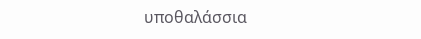υποθαλάσσια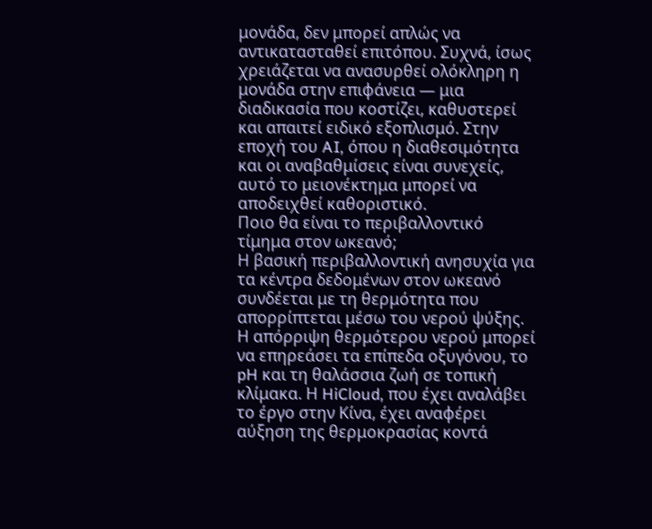μονάδα, δεν μπορεί απλώς να αντικατασταθεί επιτόπου. Συχνά, ίσως χρειάζεται να ανασυρθεί ολόκληρη η μονάδα στην επιφάνεια — μια διαδικασία που κοστίζει, καθυστερεί και απαιτεί ειδικό εξοπλισμό. Στην εποχή του AI, όπου η διαθεσιμότητα και οι αναβαθμίσεις είναι συνεχείς, αυτό το μειονέκτημα μπορεί να αποδειχθεί καθοριστικό.
Ποιο θα είναι το περιβαλλοντικό τίμημα στον ωκεανό;
Η βασική περιβαλλοντική ανησυχία για τα κέντρα δεδομένων στον ωκεανό συνδέεται με τη θερμότητα που απορρίπτεται μέσω του νερού ψύξης. Η απόρριψη θερμότερου νερού μπορεί να επηρεάσει τα επίπεδα οξυγόνου, το pH και τη θαλάσσια ζωή σε τοπική κλίμακα. Η HiCloud, που έχει αναλάβει το έργο στην Κίνα, έχει αναφέρει αύξηση της θερμοκρασίας κοντά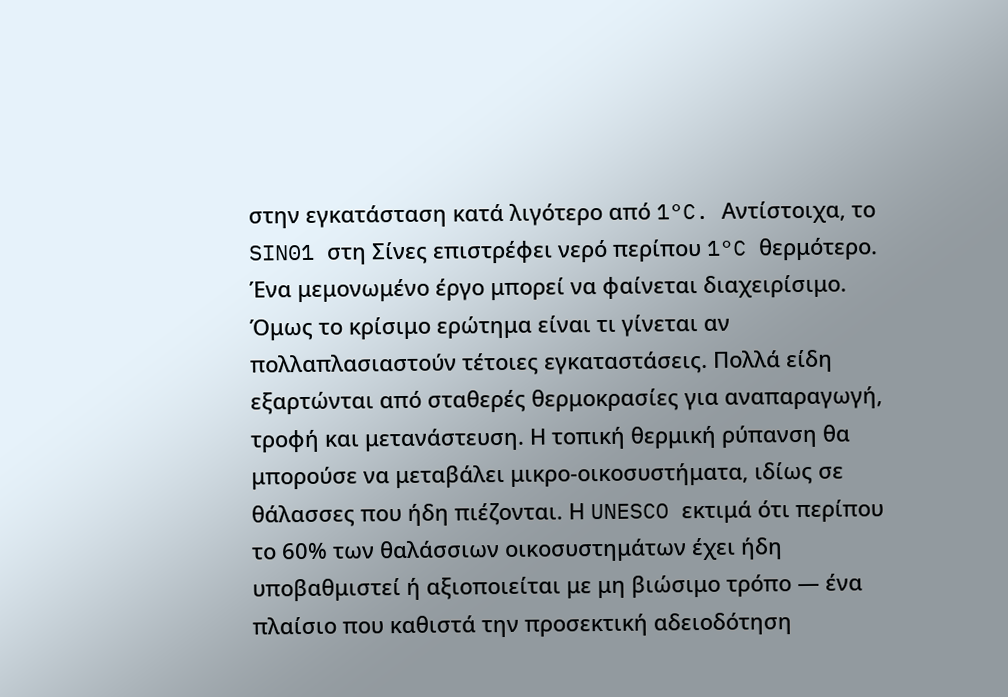στην εγκατάσταση κατά λιγότερο από 1°C. Αντίστοιχα, το SIN01 στη Σίνες επιστρέφει νερό περίπου 1°C θερμότερο.
Ένα μεμονωμένο έργο μπορεί να φαίνεται διαχειρίσιμο. Όμως το κρίσιμο ερώτημα είναι τι γίνεται αν πολλαπλασιαστούν τέτοιες εγκαταστάσεις. Πολλά είδη εξαρτώνται από σταθερές θερμοκρασίες για αναπαραγωγή, τροφή και μετανάστευση. Η τοπική θερμική ρύπανση θα μπορούσε να μεταβάλει μικρο-οικοσυστήματα, ιδίως σε θάλασσες που ήδη πιέζονται. Η UNESCO εκτιμά ότι περίπου το 60% των θαλάσσιων οικοσυστημάτων έχει ήδη υποβαθμιστεί ή αξιοποιείται με μη βιώσιμο τρόπο — ένα πλαίσιο που καθιστά την προσεκτική αδειοδότηση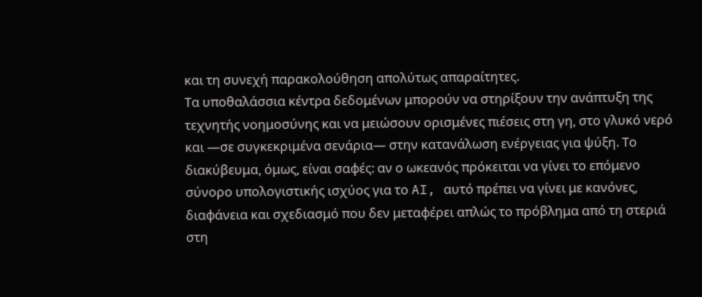και τη συνεχή παρακολούθηση απολύτως απαραίτητες.
Τα υποθαλάσσια κέντρα δεδομένων μπορούν να στηρίξουν την ανάπτυξη της τεχνητής νοημοσύνης και να μειώσουν ορισμένες πιέσεις στη γη, στο γλυκό νερό και —σε συγκεκριμένα σενάρια— στην κατανάλωση ενέργειας για ψύξη. Το διακύβευμα, όμως, είναι σαφές: αν ο ωκεανός πρόκειται να γίνει το επόμενο σύνορο υπολογιστικής ισχύος για το AI, αυτό πρέπει να γίνει με κανόνες, διαφάνεια και σχεδιασμό που δεν μεταφέρει απλώς το πρόβλημα από τη στεριά στη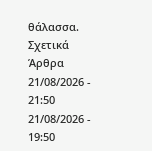θάλασσα.
Σχετικά Άρθρα
21/08/2026 - 21:50
21/08/2026 - 19:50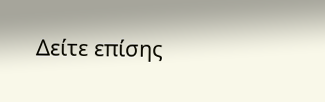Δείτε επίσης